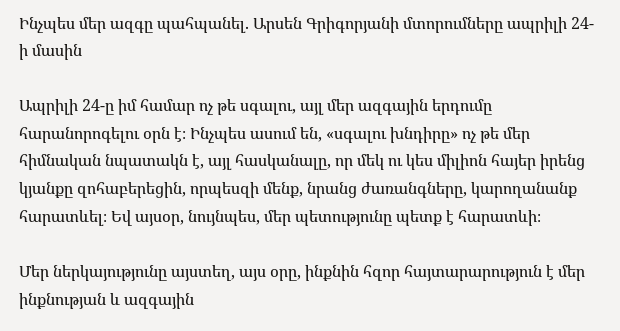Ինչպես մեր ազգը պահպանել. Արսեն Գրիգորյանի մտորումները ապրիլի 24-ի մասին

Ապրիլի 24-ը իմ համար ոչ թե սգալու, այլ մեր ազգային երդումը հարանորոգելու օրն է։ Ինչպես ասում են, «սգալու խնդիրը» ոչ թե մեր հիմնական նպատակն է, այլ հասկանալը, որ մեկ ու կես միլիոն հայեր իրենց կյանքը զոհաբերեցին, որպեսզի մենք, նրանց ժառանգները, կարողանանք հարատևել։ Եվ այսօր, նույնպես, մեր պետությունը պետք է հարատևի։

Մեր ներկայությունը այստեղ, այս օրը, ինքնին հզոր հայտարարություն է մեր ինքնության և ազգային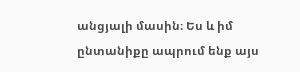անցյալի մասին։ Ես և իմ ընտանիքը ապրում ենք այս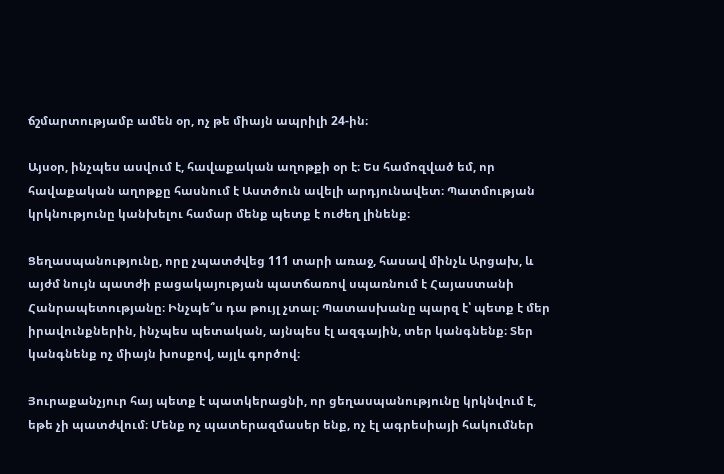ճշմարտությամբ ամեն օր, ոչ թե միայն ապրիլի 24-ին։

Այսօր, ինչպես ասվում է, հավաքական աղոթքի օր է։ Ես համոզված եմ, որ հավաքական աղոթքը հասնում է Աստծուն ավելի արդյունավետ։ Պատմության կրկնությունը կանխելու համար մենք պետք է ուժեղ լինենք։

Ցեղասպանությունը, որը չպատժվեց 111 տարի առաջ, հասավ մինչև Արցախ, և այժմ նույն պատժի բացակայության պատճառով սպառնում է Հայաստանի Հանրապետությանը։ Ինչպե՞ս դա թույլ չտալ։ Պատասխանը պարզ է՝ պետք է մեր իրավունքներին, ինչպես պետական, այնպես էլ ազգային, տեր կանգնենք։ Տեր կանգնենք ոչ միայն խոսքով, այլև գործով։

Յուրաքանչյուր հայ պետք է պատկերացնի, որ ցեղասպանությունը կրկնվում է, եթե չի պատժվում։ Մենք ոչ պատերազմասեր ենք, ոչ էլ ագրեսիայի հակումներ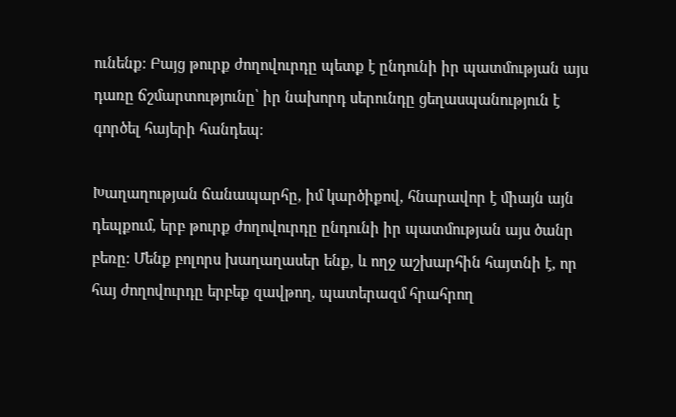ունենք։ Բայց թուրք ժողովուրդը պետք է ընդունի իր պատմության այս դառը ճշմարտությունը՝ իր նախորդ սերունդը ցեղասպանություն է գործել հայերի հանդեպ։

Խաղաղության ճանապարհը, իմ կարծիքով, հնարավոր է միայն այն դեպքում, երբ թուրք ժողովուրդը ընդունի իր պատմության այս ծանր բեռը։ Մենք բոլորս խաղաղասեր ենք, և ողջ աշխարհին հայտնի է, որ հայ ժողովուրդը երբեք զավթող, պատերազմ հրահրող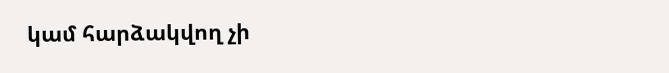կամ հարձակվող չի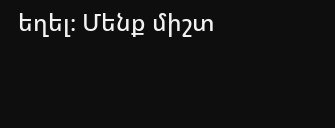եղել։ Մենք միշտ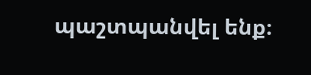պաշտպանվել ենք։